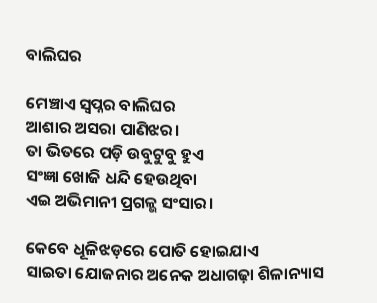ବାଲିଘର

ମେଞ୍ଚାଏ ସ୍ଵପ୍ନର ବାଲିଘର
ଆଶାର ଅସରା ପାଣିଝର।
ତା ଭିତରେ ପଡ଼ି ଉବୁଟୁବୁ ହୁଏ
ସଂଜ୍ଞା ଖୋଜି ଧନ୍ଦି ହେଉଥିବା
ଏଇ ଅଭିମାନୀ ପ୍ରଗଳ୍ଭ ସଂସାର।

କେବେ ଧୂଳିଝଡ଼ରେ ପୋତି ହୋଇଯାଏ
ସାଇତା ଯୋଜନାର ଅନେକ ଅଧାଗଢ଼ା ଶିଳାନ୍ୟାସ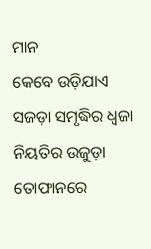ମାନ
କେବେ ଉଡ଼ିଯାଏ ସଜଡ଼ା ସମୃଦ୍ଧିର ଧ୍ଵଜା
ନିୟତିର ଉଜୁଡ଼ା ତୋଫାନରେ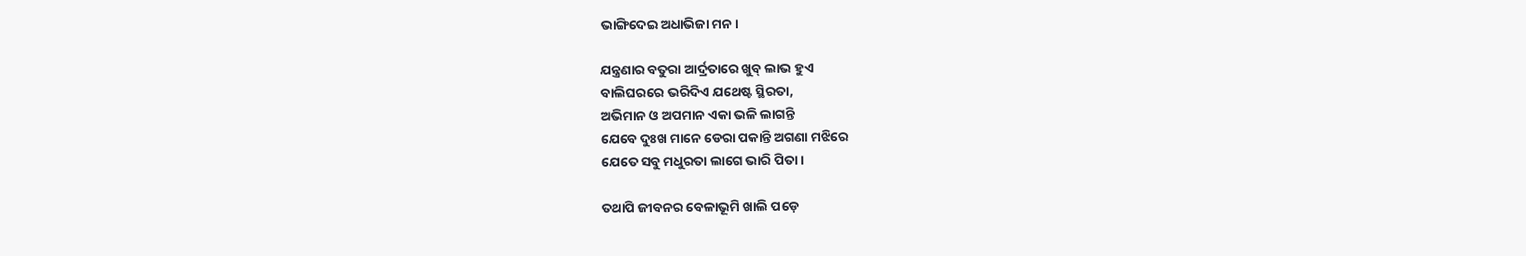ଭାଙ୍ଗିଦେଇ ଅଧାଭିଜା ମନ।

ଯନ୍ତ୍ରଣାର ବତୁରା ଆର୍ଦ୍ରତାରେ ଖୁବ୍ ଲାଭ ହୁଏ
ବାଲିଘରରେ ଭରିଦିଏ ଯଥେଷ୍ଟ ସ୍ଥିରତା,
ଅଭିମାନ ଓ ଅପମାନ ଏକା ଭଳି ଲାଗନ୍ତି
ଯେବେ ଦୁଃଖ ମାନେ ଡେରା ପକାନ୍ତି ଅଗଣା ମଝିରେ
ଯେତେ ସବୁ ମଧୁରତା ଲାଗେ ଭାରି ପିତା।

ତଥାପି ଜୀବନର ବେଳାଭୂମି ଖାଲି ପଡ଼େ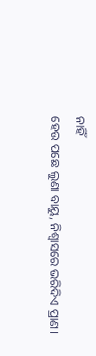ନାହିଁ
ହେଉ ପଛେ ଲୁଣା ବାୟୁ, ନିଶ୍ୱାସରେ ଭରିଦିଏ ପ୍ରାଣ।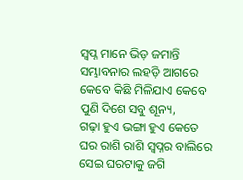ସ୍ଵପ୍ନ ମାନେ ଭିଡ଼ ଜମାନ୍ତି ସମ୍ଭାବନାର ଲହଡ଼ି ଆଗରେ
କେବେ କିଛି ମିଳିଯାଏ କେବେ ପୁଣି ଦିଶେ ସବୁ ଶୂନ୍ୟ,
ଗଢ଼ା ହୁଏ ଭଙ୍ଗା ହୁଏ କେତେ ଘର ରାଶି ରାଶି ସ୍ୱପ୍ନର ବାଲିରେ
ସେଇ ଘରଟାକୁ ଜଗି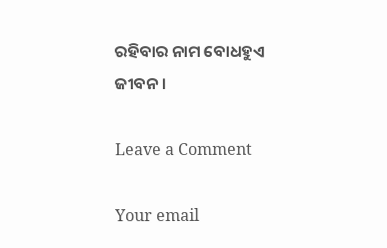ରହିବାର ନାମ ବୋଧହୁଏ ଜୀବନ।

Leave a Comment

Your email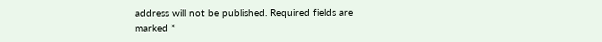address will not be published. Required fields are marked *